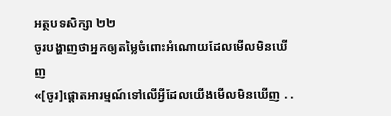អត្ថបទសិក្សា ២២
ចូរបង្ហាញថាអ្នកឲ្យតម្លៃចំពោះអំណោយដែលមើលមិនឃើញ
«[ចូរ]ផ្ដោតអារម្មណ៍ទៅលើអ្វីដែលយើងមើលមិនឃើញ . .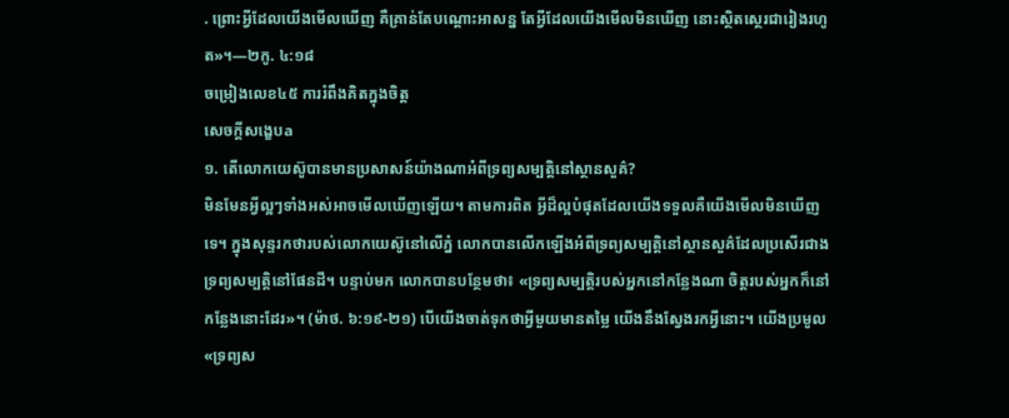. ព្រោះអ្វីដែលយើងមើលឃើញ គឺគ្រាន់តែបណ្ដោះអាសន្ន តែអ្វីដែលយើងមើលមិនឃើញ នោះស្ថិតស្ថេរជារៀងរហូត»។—២កូ. ៤:១៨
ចម្រៀងលេខ៤៥ ការរំពឹងគិតក្នុងចិត្ត
សេចក្ដីសង្ខេបa
១. តើលោកយេស៊ូបានមានប្រសាសន៍យ៉ាងណាអំពីទ្រព្យសម្បត្តិនៅស្ថានសួគ៌?
មិនមែនអ្វីល្អៗទាំងអស់អាចមើលឃើញឡើយ។ តាមការពិត អ្វីដ៏ល្អបំផុតដែលយើងទទួលគឺយើងមើលមិនឃើញទេ។ ក្នុងសុន្ទរកថារបស់លោកយេស៊ូនៅលើភ្នំ លោកបានលើកឡើងអំពីទ្រព្យសម្បត្តិនៅស្ថានសួគ៌ដែលប្រសើរជាងទ្រព្យសម្បត្តិនៅផែនដី។ បន្ទាប់មក លោកបានបន្ថែមថា៖ «ទ្រព្យសម្បត្តិរបស់អ្នកនៅកន្លែងណា ចិត្តរបស់អ្នកក៏នៅកន្លែងនោះដែរ»។ (ម៉ាថ. ៦:១៩-២១) បើយើងចាត់ទុកថាអ្វីមួយមានតម្លៃ យើងនឹងស្វែងរកអ្វីនោះ។ យើងប្រមូល«ទ្រព្យស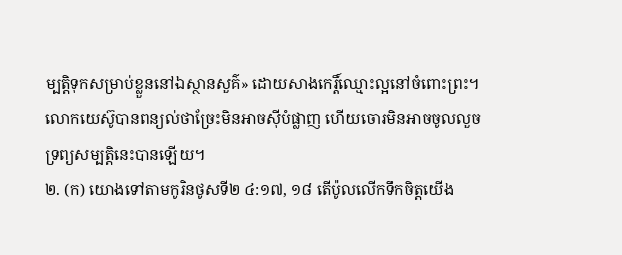ម្បត្តិទុកសម្រាប់ខ្លួននៅឯស្ថានសួគ៌» ដោយសាងកេរ្តិ៍ឈ្មោះល្អនៅចំពោះព្រះ។ លោកយេស៊ូបានពន្យល់ថាច្រែះមិនអាចស៊ីបំផ្លាញ ហើយចោរមិនអាចចូលលួចទ្រព្យសម្បត្តិនេះបានឡើយ។
២. (ក) យោងទៅតាមកូរិនថូសទី២ ៤:១៧, ១៨ តើប៉ូលលើកទឹកចិត្តយើង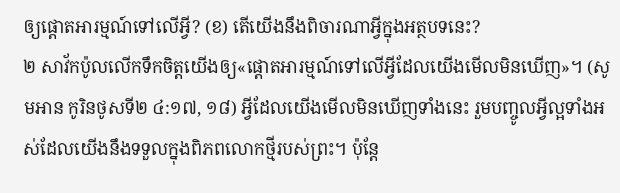ឲ្យផ្ដោតអារម្មណ៍ទៅលើអ្វី? (ខ) តើយើងនឹងពិចារណាអ្វីក្នុងអត្ថបទនេះ?
២ សាវ័កប៉ូលលើកទឹកចិត្តយើងឲ្យ«ផ្ដោតអារម្មណ៍ទៅលើអ្វីដែលយើងមើលមិនឃើញ»។ (សូមអាន កូរិនថូសទី២ ៤:១៧, ១៨) អ្វីដែលយើងមើលមិនឃើញទាំងនេះ រួមបញ្ចូលអ្វីល្អទាំងអស់ដែលយើងនឹងទទួលក្នុងពិភពលោកថ្មីរបស់ព្រះ។ ប៉ុន្តែ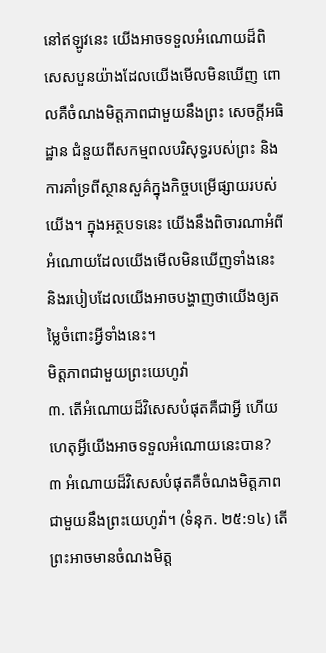នៅឥឡូវនេះ យើងអាចទទួលអំណោយដ៏ពិសេសបួនយ៉ាងដែលយើងមើលមិនឃើញ ពោលគឺចំណងមិត្តភាពជាមួយនឹងព្រះ សេចក្ដីអធិដ្ឋាន ជំនួយពីសកម្មពលបរិសុទ្ធរបស់ព្រះ និងការគាំទ្រពីស្ថានសួគ៌ក្នុងកិច្ចបម្រើផ្សាយរបស់យើង។ ក្នុងអត្ថបទនេះ យើងនឹងពិចារណាអំពីអំណោយដែលយើងមើលមិនឃើញទាំងនេះ និងរបៀបដែលយើងអាចបង្ហាញថាយើងឲ្យតម្លៃចំពោះអ្វីទាំងនេះ។
មិត្តភាពជាមួយព្រះយេហូវ៉ា
៣. តើអំណោយដ៏វិសេសបំផុតគឺជាអ្វី ហើយហេតុអ្វីយើងអាចទទួលអំណោយនេះបាន?
៣ អំណោយដ៏វិសេសបំផុតគឺចំណងមិត្តភាពជាមួយនឹងព្រះយេហូវ៉ា។ (ទំនុក. ២៥:១៤) តើព្រះអាចមានចំណងមិត្ត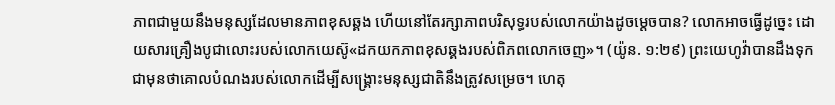ភាពជាមួយនឹងមនុស្សដែលមានភាពខុសឆ្គង ហើយនៅតែរក្សាភាពបរិសុទ្ធរបស់លោកយ៉ាងដូចម្ដេចបាន? លោកអាចធ្វើដូច្នេះ ដោយសារគ្រឿងបូជាលោះរបស់លោកយេស៊ូ«ដកយកភាពខុសឆ្គងរបស់ពិភពលោកចេញ»។ (យ៉ូន. ១:២៩) ព្រះយេហូវ៉ាបានដឹងទុកជាមុនថាគោលបំណងរបស់លោកដើម្បីសង្គ្រោះមនុស្សជាតិនឹងត្រូវសម្រេច។ ហេតុ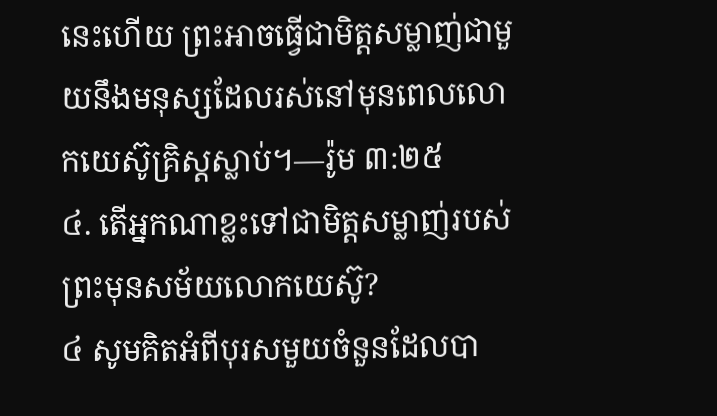នេះហើយ ព្រះអាចធ្វើជាមិត្តសម្លាញ់ជាមួយនឹងមនុស្សដែលរស់នៅមុនពេលលោកយេស៊ូគ្រិស្តស្លាប់។—រ៉ូម ៣:២៥
៤. តើអ្នកណាខ្លះទៅជាមិត្តសម្លាញ់របស់ព្រះមុនសម័យលោកយេស៊ូ?
៤ សូមគិតអំពីបុរសមួយចំនួនដែលបា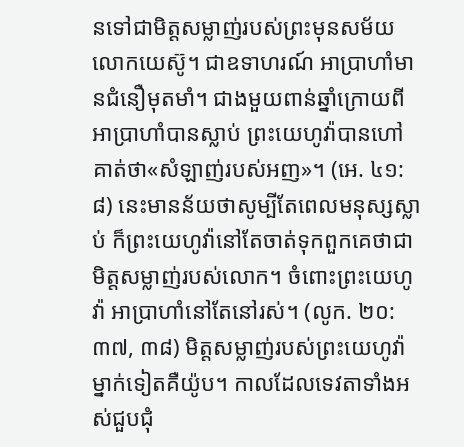នទៅជាមិត្តសម្លាញ់របស់ព្រះមុនសម័យលោកយេស៊ូ។ ជាឧទាហរណ៍ អាប្រាហាំមានជំនឿមុតមាំ។ ជាងមួយពាន់ឆ្នាំក្រោយពីអាប្រាហាំបានស្លាប់ ព្រះយេហូវ៉ាបានហៅគាត់ថា«សំឡាញ់របស់អញ»។ (អេ. ៤១:៨) នេះមានន័យថាសូម្បីតែពេលមនុស្សស្លាប់ ក៏ព្រះយេហូវ៉ានៅតែចាត់ទុកពួកគេថាជាមិត្តសម្លាញ់របស់លោក។ ចំពោះព្រះយេហូវ៉ា អាប្រាហាំនៅតែនៅរស់។ (លូក. ២០:៣៧, ៣៨) មិត្តសម្លាញ់របស់ព្រះយេហូវ៉ាម្នាក់ទៀតគឺយ៉ូប។ កាលដែលទេវតាទាំងអស់ជួបជុំ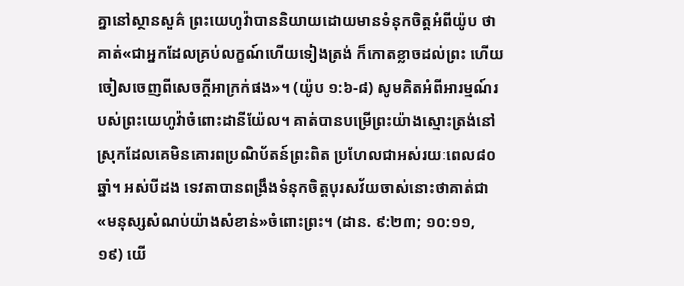គ្នានៅស្ថានសួគ៌ ព្រះយេហូវ៉ាបាននិយាយដោយមានទំនុកចិត្តអំពីយ៉ូប ថាគាត់«ជាអ្នកដែលគ្រប់លក្ខណ៍ហើយទៀងត្រង់ ក៏កោតខ្លាចដល់ព្រះ ហើយចៀសចេញពីសេចក្ដីអាក្រក់ផង»។ (យ៉ូប ១:៦-៨) សូមគិតអំពីអារម្មណ៍របស់ព្រះយេហូវ៉ាចំពោះដានីយ៉ែល។ គាត់បានបម្រើព្រះយ៉ាងស្មោះត្រង់នៅស្រុកដែលគេមិនគោរពប្រណិប័តន៍ព្រះពិត ប្រហែលជាអស់រយៈពេល៨០ឆ្នាំ។ អស់បីដង ទេវតាបានពង្រឹងទំនុកចិត្តបុរសវ័យចាស់នោះថាគាត់ជា«មនុស្សសំណប់យ៉ាងសំខាន់»ចំពោះព្រះ។ (ដាន. ៩:២៣; ១០:១១, ១៩) យើ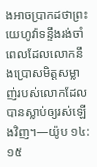ងអាចប្រាកដថាព្រះយេហូវ៉ាទន្ទឹងរង់ចាំពេលដែលលោកនឹងប្រោសមិត្តសម្លាញ់របស់លោកដែលបានស្លាប់ឲ្យរស់ឡើងវិញ។—យ៉ូប ១៤:១៥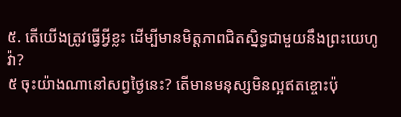៥. តើយើងត្រូវធ្វើអ្វីខ្លះ ដើម្បីមានមិត្តភាពជិតស្និទ្ធជាមួយនឹងព្រះយេហូវ៉ា?
៥ ចុះយ៉ាងណានៅសព្វថ្ងៃនេះ? តើមានមនុស្សមិនល្អឥតខ្ចោះប៉ុ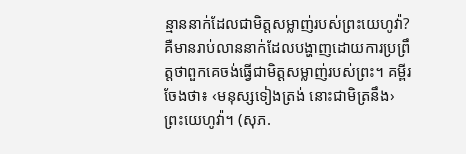ន្មាននាក់ដែលជាមិត្តសម្លាញ់របស់ព្រះយេហូវ៉ា? គឺមានរាប់លាននាក់ដែលបង្ហាញដោយការប្រព្រឹត្តថាពួកគេចង់ធ្វើជាមិត្តសម្លាញ់របស់ព្រះ។ គម្ពីរចែងថា៖ ‹មនុស្សទៀងត្រង់ នោះជាមិត្រនឹង›ព្រះយេហូវ៉ា។ (សុភ.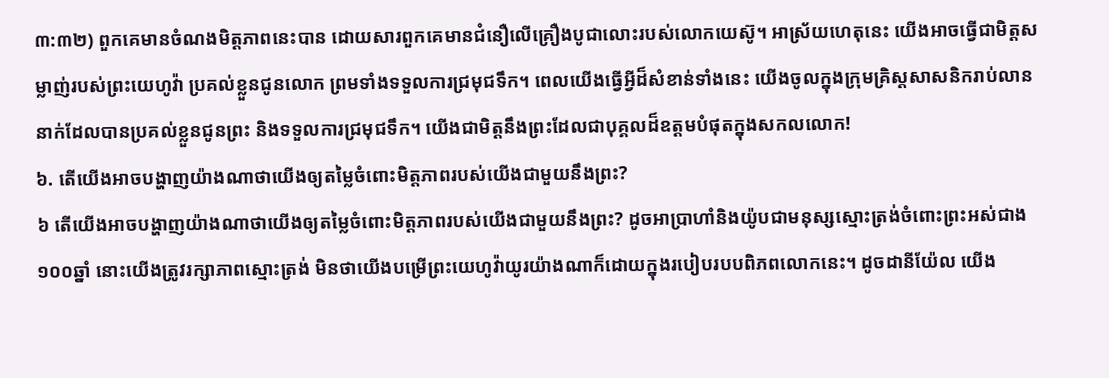៣:៣២) ពួកគេមានចំណងមិត្តភាពនេះបាន ដោយសារពួកគេមានជំនឿលើគ្រឿងបូជាលោះរបស់លោកយេស៊ូ។ អាស្រ័យហេតុនេះ យើងអាចធ្វើជាមិត្តសម្លាញ់របស់ព្រះយេហូវ៉ា ប្រគល់ខ្លួនជូនលោក ព្រមទាំងទទួលការជ្រមុជទឹក។ ពេលយើងធ្វើអ្វីដ៏សំខាន់ទាំងនេះ យើងចូលក្នុងក្រុមគ្រិស្តសាសនិករាប់លាននាក់ដែលបានប្រគល់ខ្លួនជូនព្រះ និងទទួលការជ្រមុជទឹក។ យើងជាមិត្តនឹងព្រះដែលជាបុគ្គលដ៏ឧត្ដមបំផុតក្នុងសកលលោក!
៦. តើយើងអាចបង្ហាញយ៉ាងណាថាយើងឲ្យតម្លៃចំពោះមិត្តភាពរបស់យើងជាមួយនឹងព្រះ?
៦ តើយើងអាចបង្ហាញយ៉ាងណាថាយើងឲ្យតម្លៃចំពោះមិត្តភាពរបស់យើងជាមួយនឹងព្រះ? ដូចអាប្រាហាំនិងយ៉ូបជាមនុស្សស្មោះត្រង់ចំពោះព្រះអស់ជាង១០០ឆ្នាំ នោះយើងត្រូវរក្សាភាពស្មោះត្រង់ មិនថាយើងបម្រើព្រះយេហូវ៉ាយូរយ៉ាងណាក៏ដោយក្នុងរបៀបរបបពិភពលោកនេះ។ ដូចដានីយ៉ែល យើង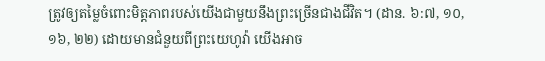ត្រូវឲ្យតម្លៃចំពោះមិត្តភាពរបស់យើងជាមួយនឹងព្រះច្រើនជាងជីវិត។ (ដាន. ៦:៧, ១០, ១៦, ២២) ដោយមានជំនួយពីព្រះយេហូវ៉ា យើងអាច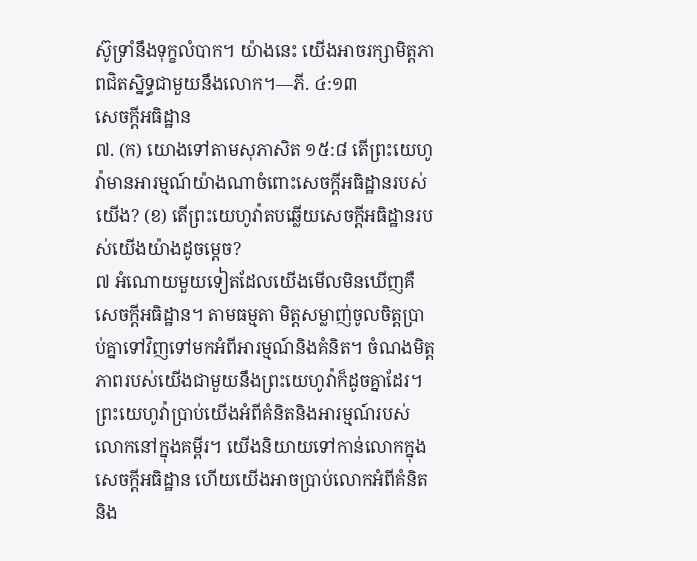ស៊ូទ្រាំនឹងទុក្ខលំបាក។ យ៉ាងនេះ យើងអាចរក្សាមិត្តភាពជិតស្និទ្ធជាមួយនឹងលោក។—ភី. ៤:១៣
សេចក្ដីអធិដ្ឋាន
៧. (ក) យោងទៅតាមសុភាសិត ១៥:៨ តើព្រះយេហូវ៉ាមានអារម្មណ៍យ៉ាងណាចំពោះសេចក្ដីអធិដ្ឋានរបស់យើង? (ខ) តើព្រះយេហូវ៉ាតបឆ្លើយសេចក្ដីអធិដ្ឋានរបស់យើងយ៉ាងដូចម្ដេច?
៧ អំណោយមួយទៀតដែលយើងមើលមិនឃើញគឺសេចក្ដីអធិដ្ឋាន។ តាមធម្មតា មិត្តសម្លាញ់ចូលចិត្តប្រាប់គ្នាទៅវិញទៅមកអំពីអារម្មណ៍និងគំនិត។ ចំណងមិត្តភាពរបស់យើងជាមួយនឹងព្រះយេហូវ៉ាក៏ដូចគ្នាដែរ។ ព្រះយេហូវ៉ាប្រាប់យើងអំពីគំនិតនិងអារម្មណ៍របស់លោកនៅក្នុងគម្ពីរ។ យើងនិយាយទៅកាន់លោកក្នុងសេចក្ដីអធិដ្ឋាន ហើយយើងអាចប្រាប់លោកអំពីគំនិតនិង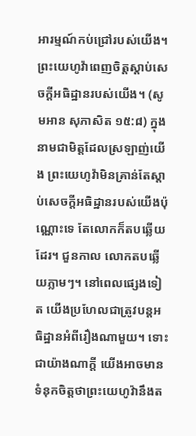អារម្មណ៍កប់ជ្រៅរបស់យើង។ ព្រះយេហូវ៉ាពេញចិត្តស្ដាប់សេចក្ដីអធិដ្ឋានរបស់យើង។ (សូមអាន សុភាសិត ១៥:៨) ក្នុងនាមជាមិត្តដែលស្រឡាញ់យើង ព្រះយេហូវ៉ាមិនគ្រាន់តែស្ដាប់សេចក្ដីអធិដ្ឋានរបស់យើងប៉ុណ្ណោះទេ តែលោកក៏តបឆ្លើយដែរ។ ជួនកាល លោកតបឆ្លើយភ្លាមៗ។ នៅពេលផ្សេងទៀត យើងប្រហែលជាត្រូវបន្តអធិដ្ឋានអំពីរឿងណាមួយ។ ទោះជាយ៉ាងណាក្ដី យើងអាចមានទំនុកចិត្តថាព្រះយេហូវ៉ានឹងត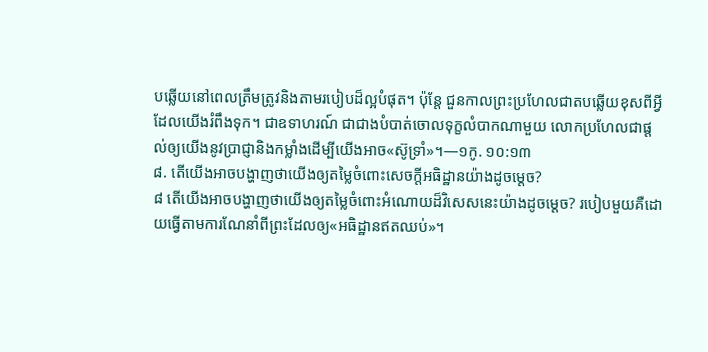បឆ្លើយនៅពេលត្រឹមត្រូវនិងតាមរបៀបដ៏ល្អបំផុត។ ប៉ុន្តែ ជួនកាលព្រះប្រហែលជាតបឆ្លើយខុសពីអ្វីដែលយើងរំពឹងទុក។ ជាឧទាហរណ៍ ជាជាងបំបាត់ចោលទុក្ខលំបាកណាមួយ លោកប្រហែលជាផ្ដល់ឲ្យយើងនូវប្រាជ្ញានិងកម្លាំងដើម្បីយើងអាច«ស៊ូទ្រាំ»។—១កូ. ១០:១៣
៨. តើយើងអាចបង្ហាញថាយើងឲ្យតម្លៃចំពោះសេចក្ដីអធិដ្ឋានយ៉ាងដូចម្ដេច?
៨ តើយើងអាចបង្ហាញថាយើងឲ្យតម្លៃចំពោះអំណោយដ៏វិសេសនេះយ៉ាងដូចម្ដេច? របៀបមួយគឺដោយធ្វើតាមការណែនាំពីព្រះដែលឲ្យ«អធិដ្ឋានឥតឈប់»។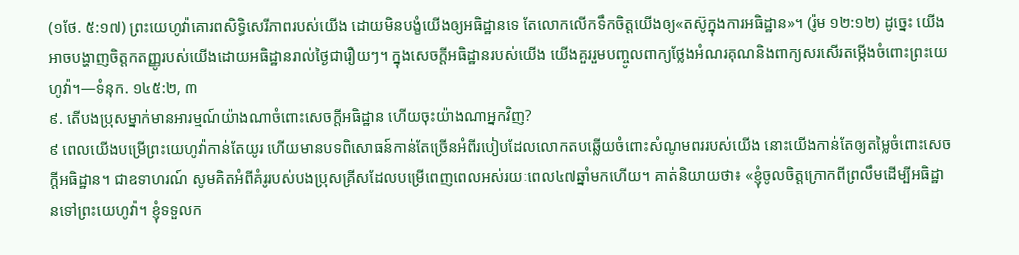(១ថែ. ៥:១៧) ព្រះយេហូវ៉ាគោរពសិទ្ធិសេរីភាពរបស់យើង ដោយមិនបង្ខំយើងឲ្យអធិដ្ឋានទេ តែលោកលើកទឹកចិត្តយើងឲ្យ«តស៊ូក្នុងការអធិដ្ឋាន»។ (រ៉ូម ១២:១២) ដូច្នេះ យើងអាចបង្ហាញចិត្តកតញ្ញូរបស់យើងដោយអធិដ្ឋានរាល់ថ្ងៃជារឿយៗ។ ក្នុងសេចក្ដីអធិដ្ឋានរបស់យើង យើងគួររួមបញ្ចូលពាក្យថ្លែងអំណរគុណនិងពាក្យសរសើរតម្កើងចំពោះព្រះយេហូវ៉ា។—ទំនុក. ១៤៥:២, ៣
៩. តើបងប្រុសម្នាក់មានអារម្មណ៍យ៉ាងណាចំពោះសេចក្ដីអធិដ្ឋាន ហើយចុះយ៉ាងណាអ្នកវិញ?
៩ ពេលយើងបម្រើព្រះយេហូវ៉ាកាន់តែយូរ ហើយមានបទពិសោធន៍កាន់តែច្រើនអំពីរបៀបដែលលោកតបឆ្លើយចំពោះសំណូមពររបស់យើង នោះយើងកាន់តែឲ្យតម្លៃចំពោះសេចក្ដីអធិដ្ឋាន។ ជាឧទាហរណ៍ សូមគិតអំពីគំរូរបស់បងប្រុសគ្រីសដែលបម្រើពេញពេលអស់រយៈពេល៤៧ឆ្នាំមកហើយ។ គាត់និយាយថា៖ «ខ្ញុំចូលចិត្តក្រោកពីព្រលឹមដើម្បីអធិដ្ឋានទៅព្រះយេហូវ៉ា។ ខ្ញុំទទួលក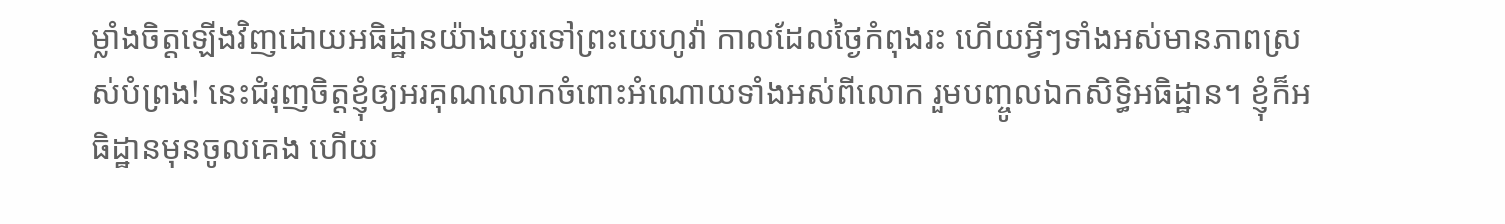ម្លាំងចិត្តឡើងវិញដោយអធិដ្ឋានយ៉ាងយូរទៅព្រះយេហូវ៉ា កាលដែលថ្ងៃកំពុងរះ ហើយអ្វីៗទាំងអស់មានភាពស្រស់បំព្រង! នេះជំរុញចិត្តខ្ញុំឲ្យអរគុណលោកចំពោះអំណោយទាំងអស់ពីលោក រួមបញ្ចូលឯកសិទ្ធិអធិដ្ឋាន។ ខ្ញុំក៏អធិដ្ឋានមុនចូលគេង ហើយ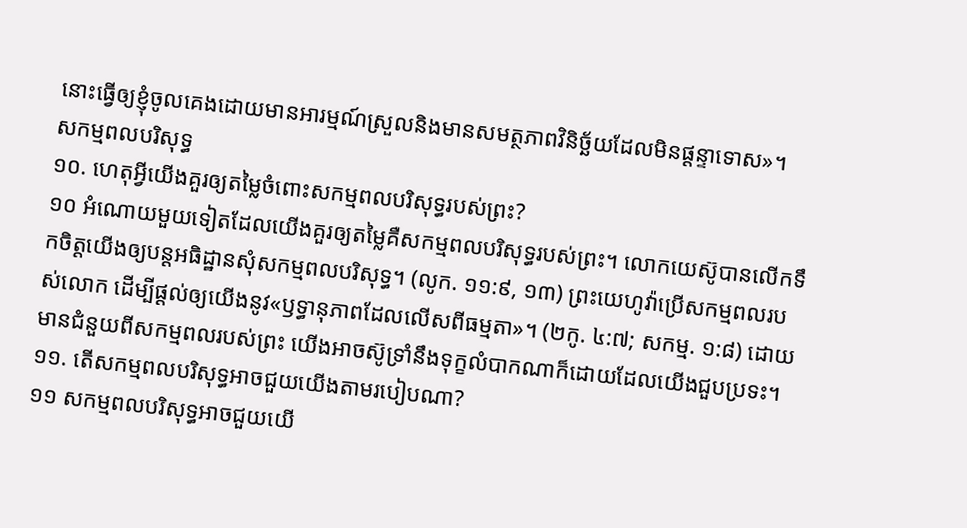នោះធ្វើឲ្យខ្ញុំចូលគេងដោយមានអារម្មណ៍ស្រួលនិងមានសមត្ថភាពវិនិច្ឆ័យដែលមិនផ្ដន្ទាទោស»។
សកម្មពលបរិសុទ្ធ
១០. ហេតុអ្វីយើងគួរឲ្យតម្លៃចំពោះសកម្មពលបរិសុទ្ធរបស់ព្រះ?
១០ អំណោយមួយទៀតដែលយើងគួរឲ្យតម្លៃគឺសកម្មពលបរិសុទ្ធរបស់ព្រះ។ លោកយេស៊ូបានលើកទឹកចិត្តយើងឲ្យបន្តអធិដ្ឋានសុំសកម្មពលបរិសុទ្ធ។ (លូក. ១១:៩, ១៣) ព្រះយេហូវ៉ាប្រើសកម្មពលរបស់លោក ដើម្បីផ្ដល់ឲ្យយើងនូវ«ឫទ្ធានុភាពដែលលើសពីធម្មតា»។ (២កូ. ៤:៧; សកម្ម. ១:៨) ដោយមានជំនួយពីសកម្មពលរបស់ព្រះ យើងអាចស៊ូទ្រាំនឹងទុក្ខលំបាកណាក៏ដោយដែលយើងជួបប្រទះ។
១១. តើសកម្មពលបរិសុទ្ធអាចជួយយើងតាមរបៀបណា?
១១ សកម្មពលបរិសុទ្ធអាចជួយយើ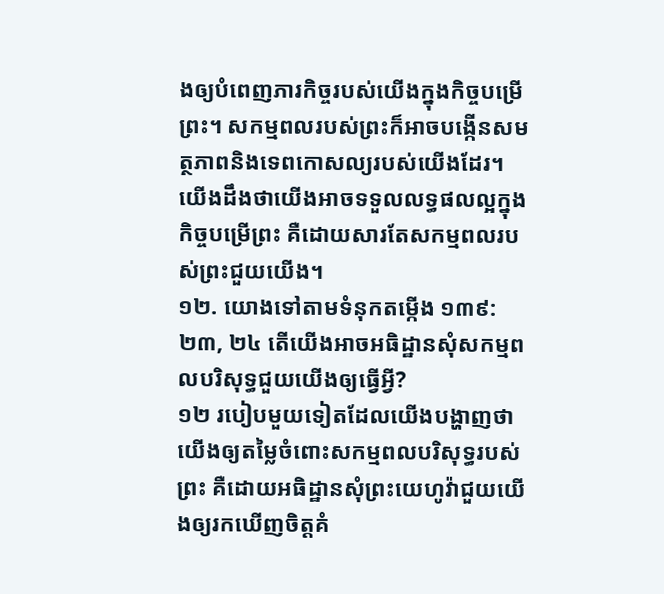ងឲ្យបំពេញភារកិច្ចរបស់យើងក្នុងកិច្ចបម្រើព្រះ។ សកម្មពលរបស់ព្រះក៏អាចបង្កើនសមត្ថភាពនិងទេពកោសល្យរបស់យើងដែរ។ យើងដឹងថាយើងអាចទទួលលទ្ធផលល្អក្នុងកិច្ចបម្រើព្រះ គឺដោយសារតែសកម្មពលរបស់ព្រះជួយយើង។
១២. យោងទៅតាមទំនុកតម្កើង ១៣៩:២៣, ២៤ តើយើងអាចអធិដ្ឋានសុំសកម្មពលបរិសុទ្ធជួយយើងឲ្យធ្វើអ្វី?
១២ របៀបមួយទៀតដែលយើងបង្ហាញថាយើងឲ្យតម្លៃចំពោះសកម្មពលបរិសុទ្ធរបស់ព្រះ គឺដោយអធិដ្ឋានសុំព្រះយេហូវ៉ាជួយយើងឲ្យរកឃើញចិត្តគំ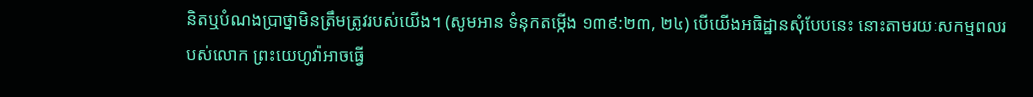និតឬបំណងប្រាថ្នាមិនត្រឹមត្រូវរបស់យើង។ (សូមអាន ទំនុកតម្កើង ១៣៩:២៣, ២៤) បើយើងអធិដ្ឋានសុំបែបនេះ នោះតាមរយៈសកម្មពលរបស់លោក ព្រះយេហូវ៉ាអាចធ្វើ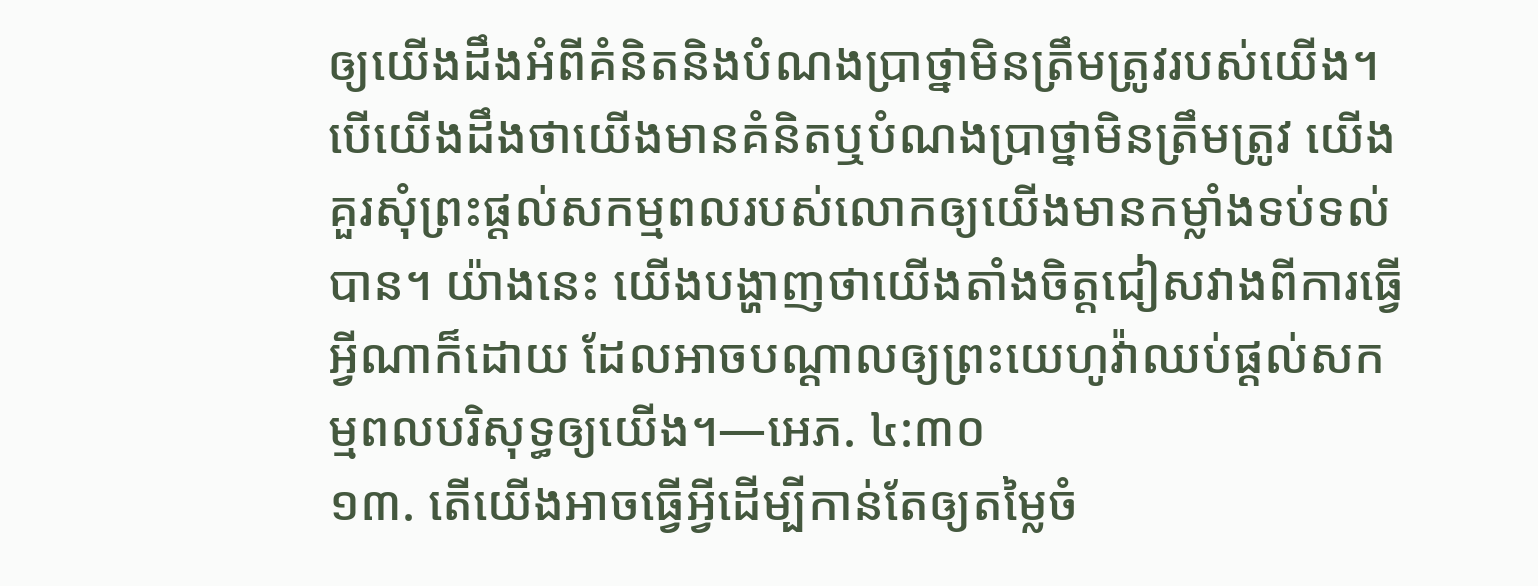ឲ្យយើងដឹងអំពីគំនិតនិងបំណងប្រាថ្នាមិនត្រឹមត្រូវរបស់យើង។ បើយើងដឹងថាយើងមានគំនិតឬបំណងប្រាថ្នាមិនត្រឹមត្រូវ យើងគួរសុំព្រះផ្ដល់សកម្មពលរបស់លោកឲ្យយើងមានកម្លាំងទប់ទល់បាន។ យ៉ាងនេះ យើងបង្ហាញថាយើងតាំងចិត្តជៀសវាងពីការធ្វើអ្វីណាក៏ដោយ ដែលអាចបណ្ដាលឲ្យព្រះយេហូវ៉ាឈប់ផ្ដល់សកម្មពលបរិសុទ្ធឲ្យយើង។—អេភ. ៤:៣០
១៣. តើយើងអាចធ្វើអ្វីដើម្បីកាន់តែឲ្យតម្លៃចំ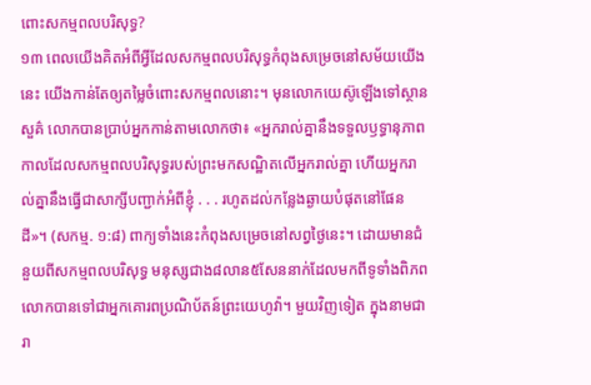ពោះសកម្មពលបរិសុទ្ធ?
១៣ ពេលយើងគិតអំពីអ្វីដែលសកម្មពលបរិសុទ្ធកំពុងសម្រេចនៅសម័យយើងនេះ យើងកាន់តែឲ្យតម្លៃចំពោះសកម្មពលនោះ។ មុនលោកយេស៊ូឡើងទៅស្ថានសួគ៌ លោកបានប្រាប់អ្នកកាន់តាមលោកថា៖ «អ្នករាល់គ្នានឹងទទួលឫទ្ធានុភាព កាលដែលសកម្មពលបរិសុទ្ធរបស់ព្រះមកសណ្ឋិតលើអ្នករាល់គ្នា ហើយអ្នករាល់គ្នានឹងធ្វើជាសាក្សីបញ្ជាក់អំពីខ្ញុំ . . . រហូតដល់កន្លែងឆ្ងាយបំផុតនៅផែនដី»។ (សកម្ម. ១:៨) ពាក្យទាំងនេះកំពុងសម្រេចនៅសព្វថ្ងៃនេះ។ ដោយមានជំនួយពីសកម្មពលបរិសុទ្ធ មនុស្សជាង៨លាន៥សែននាក់ដែលមកពីទូទាំងពិភពលោកបានទៅជាអ្នកគោរពប្រណិប័តន៍ព្រះយេហូវ៉ា។ មួយវិញទៀត ក្នុងនាមជារា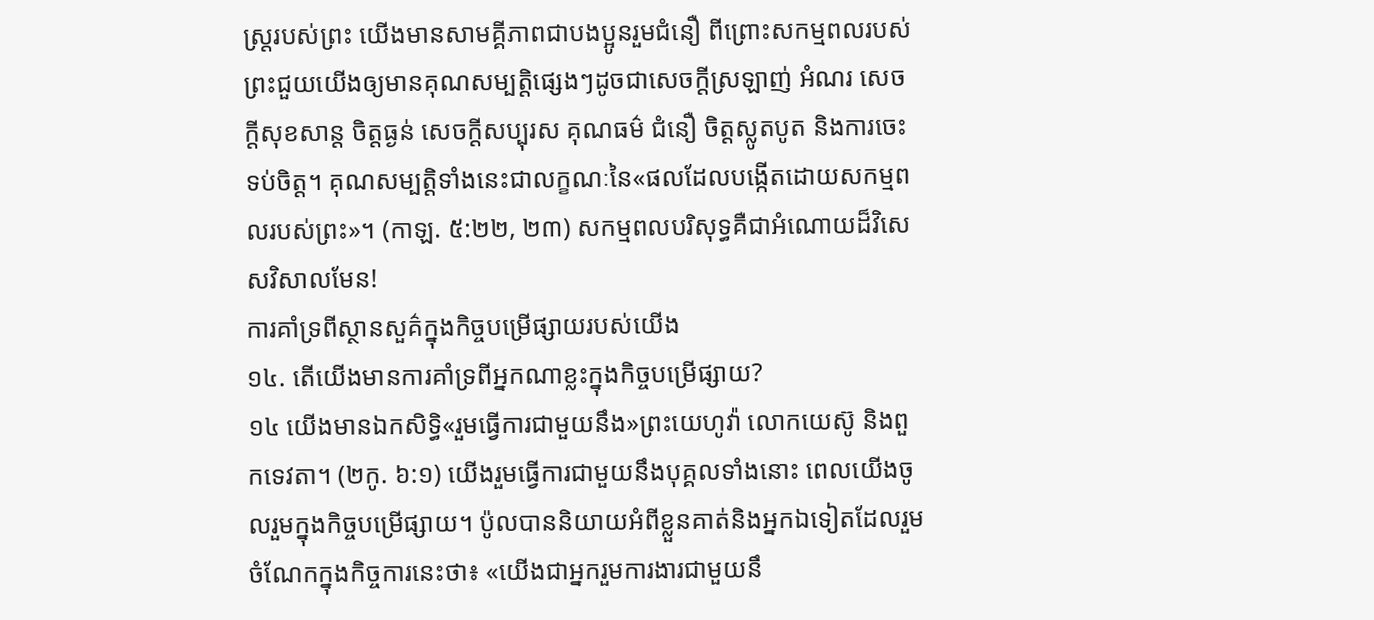ស្ត្ររបស់ព្រះ យើងមានសាមគ្គីភាពជាបងប្អូនរួមជំនឿ ពីព្រោះសកម្មពលរបស់ព្រះជួយយើងឲ្យមានគុណសម្បត្តិផ្សេងៗដូចជាសេចក្ដីស្រឡាញ់ អំណរ សេចក្ដីសុខសាន្ត ចិត្តធ្ងន់ សេចក្ដីសប្បុរស គុណធម៌ ជំនឿ ចិត្តស្លូតបូត និងការចេះទប់ចិត្ត។ គុណសម្បត្តិទាំងនេះជាលក្ខណៈនៃ«ផលដែលបង្កើតដោយសកម្មពលរបស់ព្រះ»។ (កាឡ. ៥:២២, ២៣) សកម្មពលបរិសុទ្ធគឺជាអំណោយដ៏វិសេសវិសាលមែន!
ការគាំទ្រពីស្ថានសួគ៌ក្នុងកិច្ចបម្រើផ្សាយរបស់យើង
១៤. តើយើងមានការគាំទ្រពីអ្នកណាខ្លះក្នុងកិច្ចបម្រើផ្សាយ?
១៤ យើងមានឯកសិទ្ធិ«រួមធ្វើការជាមួយនឹង»ព្រះយេហូវ៉ា លោកយេស៊ូ និងពួកទេវតា។ (២កូ. ៦:១) យើងរួមធ្វើការជាមួយនឹងបុគ្គលទាំងនោះ ពេលយើងចូលរួមក្នុងកិច្ចបម្រើផ្សាយ។ ប៉ូលបាននិយាយអំពីខ្លួនគាត់និងអ្នកឯទៀតដែលរួមចំណែកក្នុងកិច្ចការនេះថា៖ «យើងជាអ្នករួមការងារជាមួយនឹ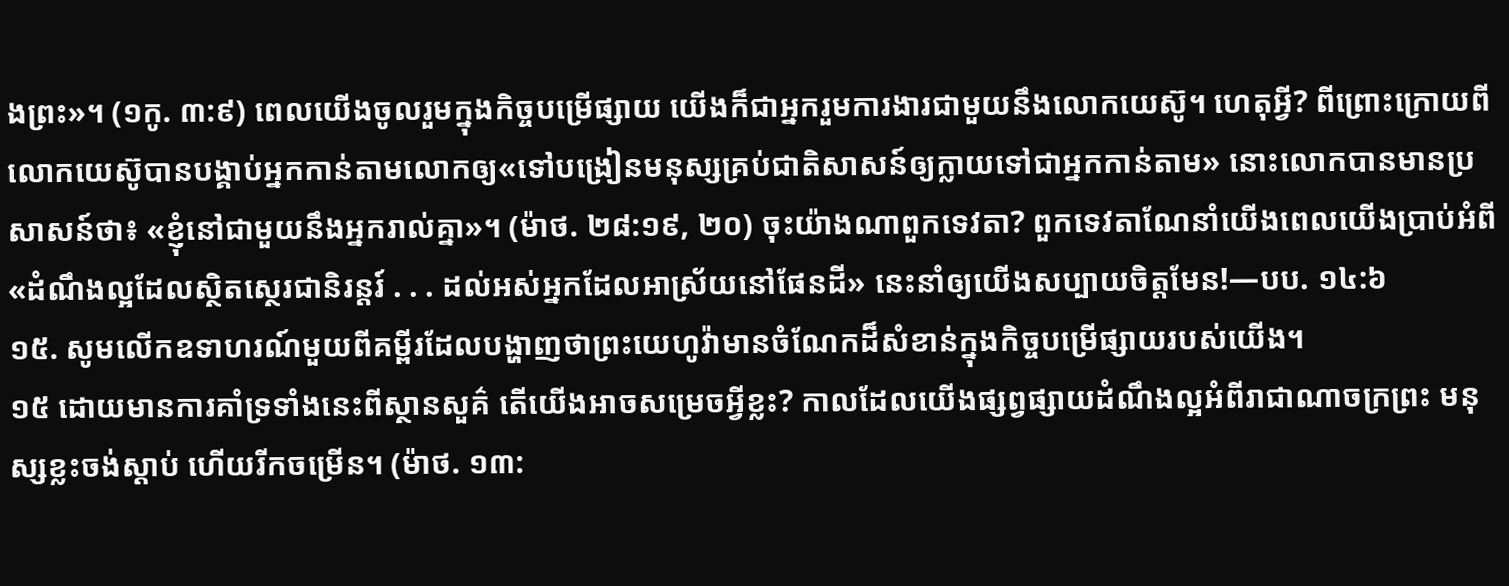ងព្រះ»។ (១កូ. ៣:៩) ពេលយើងចូលរួមក្នុងកិច្ចបម្រើផ្សាយ យើងក៏ជាអ្នករួមការងារជាមួយនឹងលោកយេស៊ូ។ ហេតុអ្វី? ពីព្រោះក្រោយពីលោកយេស៊ូបានបង្គាប់អ្នកកាន់តាមលោកឲ្យ«ទៅបង្រៀនមនុស្សគ្រប់ជាតិសាសន៍ឲ្យក្លាយទៅជាអ្នកកាន់តាម» នោះលោកបានមានប្រសាសន៍ថា៖ «ខ្ញុំនៅជាមួយនឹងអ្នករាល់គ្នា»។ (ម៉ាថ. ២៨:១៩, ២០) ចុះយ៉ាងណាពួកទេវតា? ពួកទេវតាណែនាំយើងពេលយើងប្រាប់អំពី«ដំណឹងល្អដែលស្ថិតស្ថេរជានិរន្តរ៍ . . . ដល់អស់អ្នកដែលអាស្រ័យនៅផែនដី» នេះនាំឲ្យយើងសប្បាយចិត្តមែន!—បប. ១៤:៦
១៥. សូមលើកឧទាហរណ៍មួយពីគម្ពីរដែលបង្ហាញថាព្រះយេហូវ៉ាមានចំណែកដ៏សំខាន់ក្នុងកិច្ចបម្រើផ្សាយរបស់យើង។
១៥ ដោយមានការគាំទ្រទាំងនេះពីស្ថានសួគ៌ តើយើងអាចសម្រេចអ្វីខ្លះ? កាលដែលយើងផ្សព្វផ្សាយដំណឹងល្អអំពីរាជាណាចក្រព្រះ មនុស្សខ្លះចង់ស្ដាប់ ហើយរីកចម្រើន។ (ម៉ាថ. ១៣: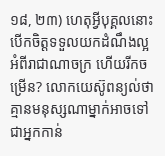១៨, ២៣) ហេតុអ្វីបុគ្គលនោះបើកចិត្តទទួលយកដំណឹងល្អអំពីរាជាណាចក្រ ហើយរីកចម្រើន? លោកយេស៊ូពន្យល់ថា គ្មានមនុស្សណាម្នាក់អាចទៅជាអ្នកកាន់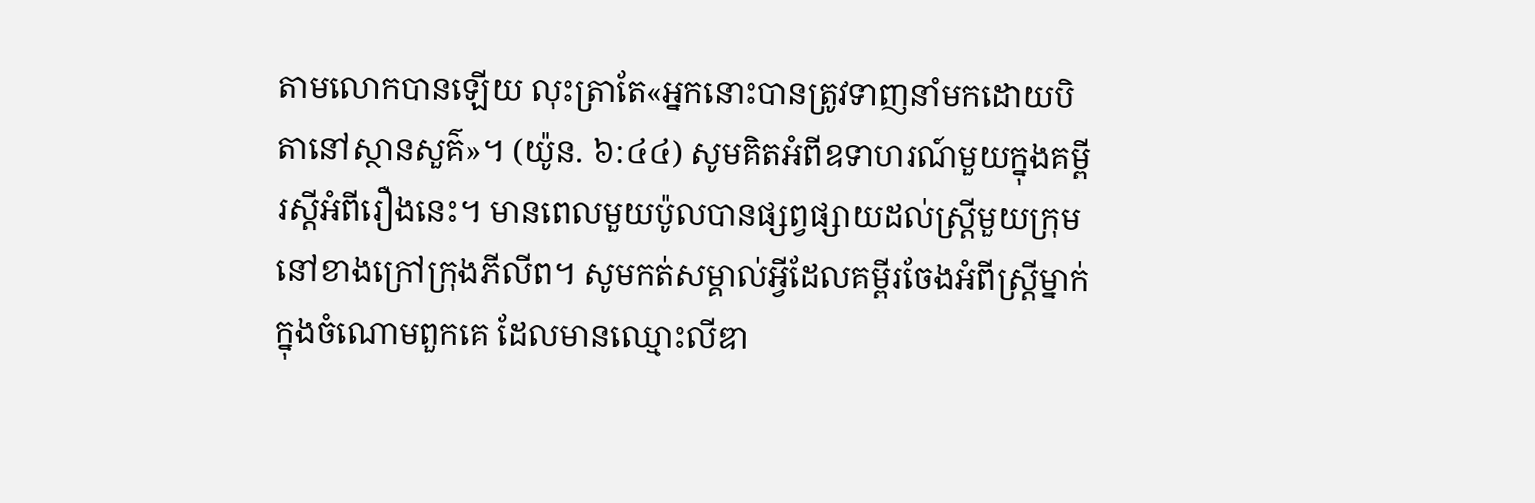តាមលោកបានឡើយ លុះត្រាតែ«អ្នកនោះបានត្រូវទាញនាំមកដោយបិតានៅស្ថានសួគ៌»។ (យ៉ូន. ៦:៤៤) សូមគិតអំពីឧទាហរណ៍មួយក្នុងគម្ពីរស្ដីអំពីរឿងនេះ។ មានពេលមួយប៉ូលបានផ្សព្វផ្សាយដល់ស្ត្រីមួយក្រុមនៅខាងក្រៅក្រុងភីលីព។ សូមកត់សម្គាល់អ្វីដែលគម្ពីរចែងអំពីស្ត្រីម្នាក់ក្នុងចំណោមពួកគេ ដែលមានឈ្មោះលីឌា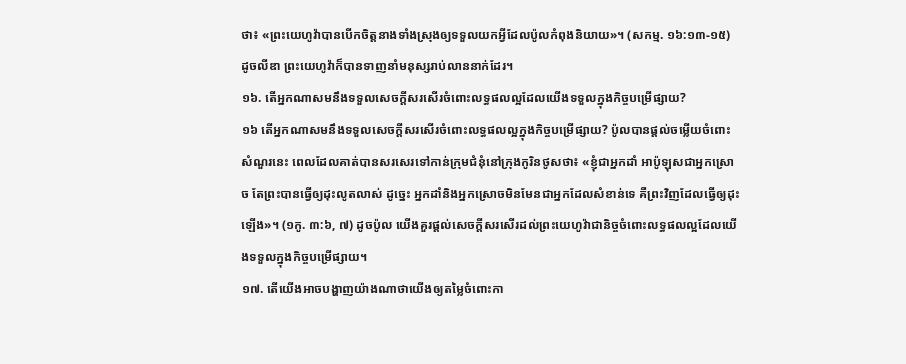ថា៖ «ព្រះយេហូវ៉ាបានបើកចិត្តនាងទាំងស្រុងឲ្យទទួលយកអ្វីដែលប៉ូលកំពុងនិយាយ»។ (សកម្ម. ១៦:១៣-១៥) ដូចលីឌា ព្រះយេហូវ៉ាក៏បានទាញនាំមនុស្សរាប់លាននាក់ដែរ។
១៦. តើអ្នកណាសមនឹងទទួលសេចក្ដីសរសើរចំពោះលទ្ធផលល្អដែលយើងទទួលក្នុងកិច្ចបម្រើផ្សាយ?
១៦ តើអ្នកណាសមនឹងទទួលសេចក្ដីសរសើរចំពោះលទ្ធផលល្អក្នុងកិច្ចបម្រើផ្សាយ? ប៉ូលបានផ្ដល់ចម្លើយចំពោះសំណួរនេះ ពេលដែលគាត់បានសរសេរទៅកាន់ក្រុមជំនុំនៅក្រុងកូរិនថូសថា៖ «ខ្ញុំជាអ្នកដាំ អាប៉ូឡុសជាអ្នកស្រោច តែព្រះបានធ្វើឲ្យដុះលូតលាស់ ដូច្នេះ អ្នកដាំនិងអ្នកស្រោចមិនមែនជាអ្នកដែលសំខាន់ទេ គឺព្រះវិញដែលធ្វើឲ្យដុះឡើង»។ (១កូ. ៣:៦, ៧) ដូចប៉ូល យើងគួរផ្ដល់សេចក្ដីសរសើរដល់ព្រះយេហូវ៉ាជានិច្ចចំពោះលទ្ធផលល្អដែលយើងទទួលក្នុងកិច្ចបម្រើផ្សាយ។
១៧. តើយើងអាចបង្ហាញយ៉ាងណាថាយើងឲ្យតម្លៃចំពោះកា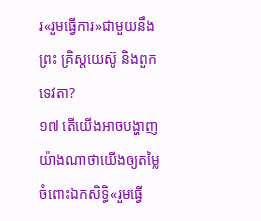រ«រួមធ្វើការ»ជាមួយនឹងព្រះ គ្រិស្តយេស៊ូ និងពួកទេវតា?
១៧ តើយើងអាចបង្ហាញយ៉ាងណាថាយើងឲ្យតម្លៃចំពោះឯកសិទ្ធិ«រួមធ្វើ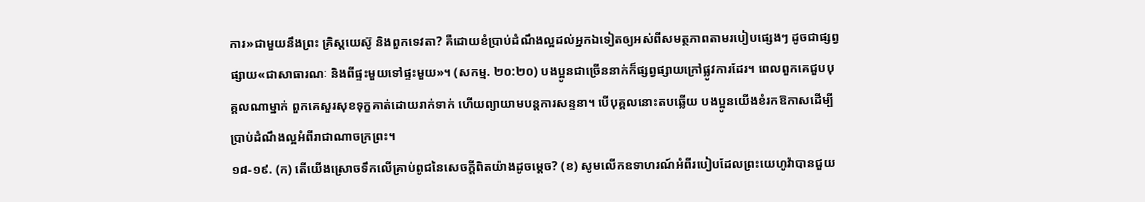ការ»ជាមួយនឹងព្រះ គ្រិស្តយេស៊ូ និងពួកទេវតា? គឺដោយខំប្រាប់ដំណឹងល្អដល់អ្នកឯទៀតឲ្យអស់ពីសមត្ថភាពតាមរបៀបផ្សេងៗ ដូចជាផ្សព្វផ្សាយ«ជាសាធារណៈ និងពីផ្ទះមួយទៅផ្ទះមួយ»។ (សកម្ម. ២០:២០) បងប្អូនជាច្រើននាក់ក៏ផ្សព្វផ្សាយក្រៅផ្លូវការដែរ។ ពេលពួកគេជួបបុគ្គលណាម្នាក់ ពួកគេសួរសុខទុក្ខគាត់ដោយរាក់ទាក់ ហើយព្យាយាមបន្តការសន្ទនា។ បើបុគ្គលនោះតបឆ្លើយ បងប្អូនយើងខំរកឱកាសដើម្បីប្រាប់ដំណឹងល្អអំពីរាជាណាចក្រព្រះ។
១៨-១៩. (ក) តើយើងស្រោចទឹកលើគ្រាប់ពូជនៃសេចក្ដីពិតយ៉ាងដូចម្ដេច? (ខ) សូមលើកឧទាហរណ៍អំពីរបៀបដែលព្រះយេហូវ៉ាបានជួយ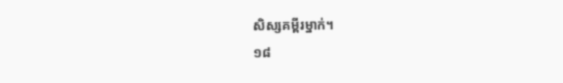សិស្សគម្ពីរម្នាក់។
១៨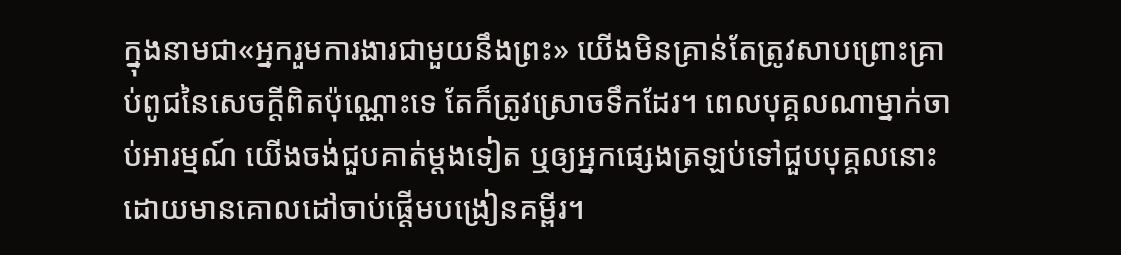ក្នុងនាមជា«អ្នករួមការងារជាមួយនឹងព្រះ» យើងមិនគ្រាន់តែត្រូវសាបព្រោះគ្រាប់ពូជនៃសេចក្ដីពិតប៉ុណ្ណោះទេ តែក៏ត្រូវស្រោចទឹកដែរ។ ពេលបុគ្គលណាម្នាក់ចាប់អារម្មណ៍ យើងចង់ជួបគាត់ម្ដងទៀត ឬឲ្យអ្នកផ្សេងត្រឡប់ទៅជួបបុគ្គលនោះដោយមានគោលដៅចាប់ផ្ដើមបង្រៀនគម្ពីរ។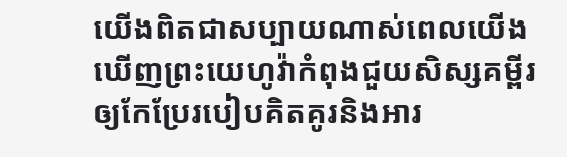យើងពិតជាសប្បាយណាស់ពេលយើងឃើញព្រះយេហូវ៉ាកំពុងជួយសិស្សគម្ពីរឲ្យកែប្រែរបៀបគិតគូរនិងអារ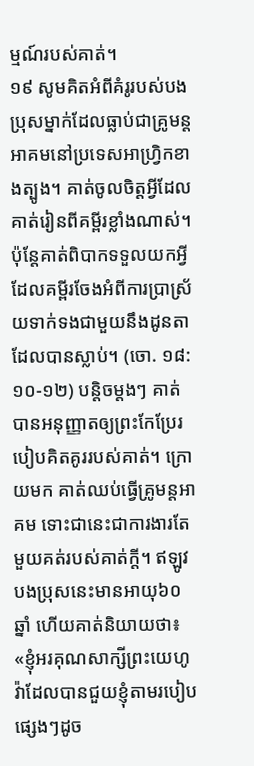ម្មណ៍របស់គាត់។
១៩ សូមគិតអំពីគំរូរបស់បងប្រុសម្នាក់ដែលធ្លាប់ជាគ្រូមន្តអាគមនៅប្រទេសអាហ្វ្រិកខាងត្បូង។ គាត់ចូលចិត្តអ្វីដែលគាត់រៀនពីគម្ពីរខ្លាំងណាស់។ ប៉ុន្តែគាត់ពិបាកទទួលយកអ្វីដែលគម្ពីរចែងអំពីការប្រាស្រ័យទាក់ទងជាមួយនឹងដូនតាដែលបានស្លាប់។ (ចោ. ១៨:១០-១២) បន្តិចម្ដងៗ គាត់បានអនុញ្ញាតឲ្យព្រះកែប្រែរបៀបគិតគូររបស់គាត់។ ក្រោយមក គាត់ឈប់ធ្វើគ្រូមន្តអាគម ទោះជានេះជាការងារតែមួយគត់របស់គាត់ក្ដី។ ឥឡូវបងប្រុសនេះមានអាយុ៦០ឆ្នាំ ហើយគាត់និយាយថា៖ «ខ្ញុំអរគុណសាក្សីព្រះយេហូវ៉ាដែលបានជួយខ្ញុំតាមរបៀបផ្សេងៗដូច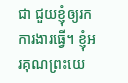ជា ជួយខ្ញុំឲ្យរកការងារធ្វើ។ ខ្ញុំអរគុណព្រះយេ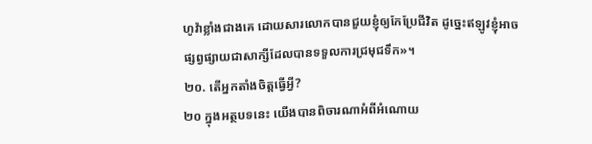ហូវ៉ាខ្លាំងជាងគេ ដោយសារលោកបានជួយខ្ញុំឲ្យកែប្រែជីវិត ដូច្នេះឥឡូវខ្ញុំអាចផ្សព្វផ្សាយជាសាក្សីដែលបានទទួលការជ្រមុជទឹក»។
២០. តើអ្នកតាំងចិត្តធ្វើអ្វី?
២០ ក្នុងអត្ថបទនេះ យើងបានពិចារណាអំពីអំណោយ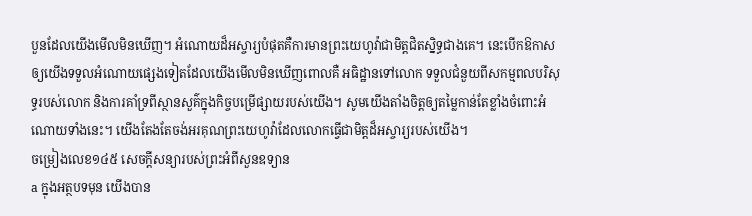បួនដែលយើងមើលមិនឃើញ។ អំណោយដ៏អស្ចារ្យបំផុតគឺការមានព្រះយេហូវ៉ាជាមិត្តជិតស្និទ្ធជាងគេ។ នេះបើកឱកាសឲ្យយើងទទួលអំណោយផ្សេងទៀតដែលយើងមើលមិនឃើញពោលគឺ អធិដ្ឋានទៅលោក ទទួលជំនួយពីសកម្មពលបរិសុទ្ធរបស់លោក និងការគាំទ្រពីស្ថានសួគ៌ក្នុងកិច្ចបម្រើផ្សាយរបស់យើង។ សូមយើងតាំងចិត្តឲ្យតម្លៃកាន់តែខ្លាំងចំពោះអំណោយទាំងនេះ។ យើងតែងតែចង់អរគុណព្រះយេហូវ៉ាដែលលោកធ្វើជាមិត្តដ៏អស្ចារ្យរបស់យើង។
ចម្រៀងលេខ១៤៥ សេចក្ដីសន្យារបស់ព្រះអំពីសួនឧទ្យាន
a ក្នុងអត្ថបទមុន យើងបាន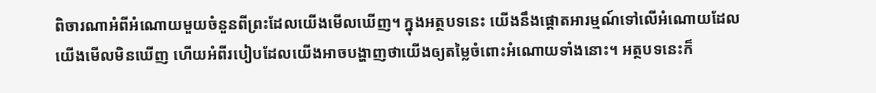ពិចារណាអំពីអំណោយមួយចំនួនពីព្រះដែលយើងមើលឃើញ។ ក្នុងអត្ថបទនេះ យើងនឹងផ្ដោតអារម្មណ៍ទៅលើអំណោយដែលយើងមើលមិនឃើញ ហើយអំពីរបៀបដែលយើងអាចបង្ហាញថាយើងឲ្យតម្លៃចំពោះអំណោយទាំងនោះ។ អត្ថបទនេះក៏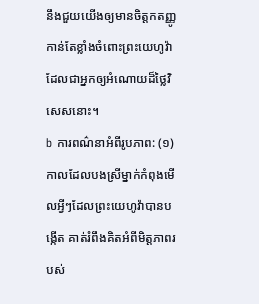នឹងជួយយើងឲ្យមានចិត្តកតញ្ញូកាន់តែខ្លាំងចំពោះព្រះយេហូវ៉ាដែលជាអ្នកឲ្យអំណោយដ៏ថ្លៃវិសេសនោះ។
b ការពណ៌នាអំពីរូបភាព: (១) កាលដែលបងស្រីម្នាក់កំពុងមើលអ្វីៗដែលព្រះយេហូវ៉ាបានបង្កើត គាត់រំពឹងគិតអំពីមិត្តភាពរបស់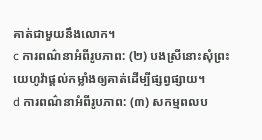គាត់ជាមួយនឹងលោក។
c ការពណ៌នាអំពីរូបភាព: (២) បងស្រីនោះសុំព្រះយេហូវ៉ាផ្ដល់កម្លាំងឲ្យគាត់ដើម្បីផ្សព្វផ្សាយ។
d ការពណ៌នាអំពីរូបភាព: (៣) សកម្មពលប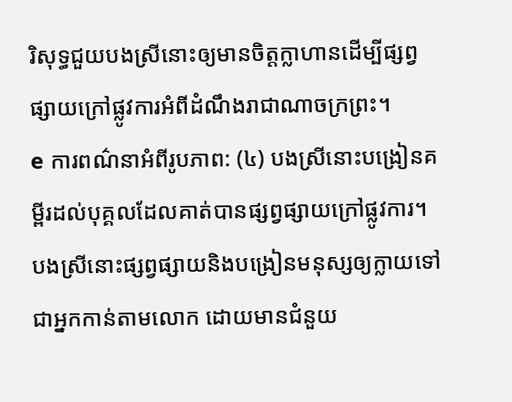រិសុទ្ធជួយបងស្រីនោះឲ្យមានចិត្តក្លាហានដើម្បីផ្សព្វផ្សាយក្រៅផ្លូវការអំពីដំណឹងរាជាណាចក្រព្រះ។
e ការពណ៌នាអំពីរូបភាព: (៤) បងស្រីនោះបង្រៀនគម្ពីរដល់បុគ្គលដែលគាត់បានផ្សព្វផ្សាយក្រៅផ្លូវការ។ បងស្រីនោះផ្សព្វផ្សាយនិងបង្រៀនមនុស្សឲ្យក្លាយទៅជាអ្នកកាន់តាមលោក ដោយមានជំនួយ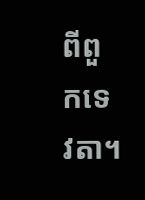ពីពួកទេវតា។